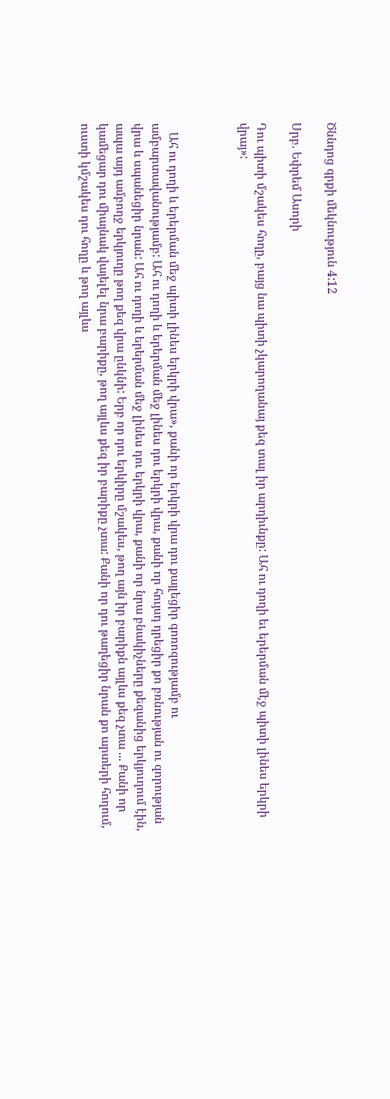Ծննդոց գրքի մեկնություն 4:12

Սրբ. Եփրեմ Ասորի

Դու պիտի մշակես հողը, բայց նա պիտի չկարողանայ քեզ տալ իր արդիւնքը: Ահ ու դողի եւ երերման մէջ պիտի լինես երկրի վրայ»:



   Ահ ու դողի և երերման մեջ պիտի լինես երկրի վրա», քանի որ երկրի վրա դու քայլեցիր գոռոզությամբ ու ամբարտավանությամբ: Ահ ու դողի և երերման մեջ լինես դու երկրի վրա, քանի որ հույսդ դրեցիր քո բռնության ու զորության վրա և սպանեցիր նրան: Ահ ու դողի և երերման մեջ լինես դու երկրի վրա, քանի որ նրա բնակիչները քեզանից երկյուղում էին, ապա այդ ամբողջ երկյուղը թող քեզ վրա ընկնի: Երբ որ դու երկիրը մշակես, թող այն իր բարիքն այլևս քեզ չտա ... Քանի որ կամեցար դու միայնակ վայելել նրա բարիքը, թող այլևս քեզ իր բարիքը չտա: Քանի որ դու թաղեցիր նրան քո արտերի հողում, ուստի կմշակես դու հողը և թող այլևս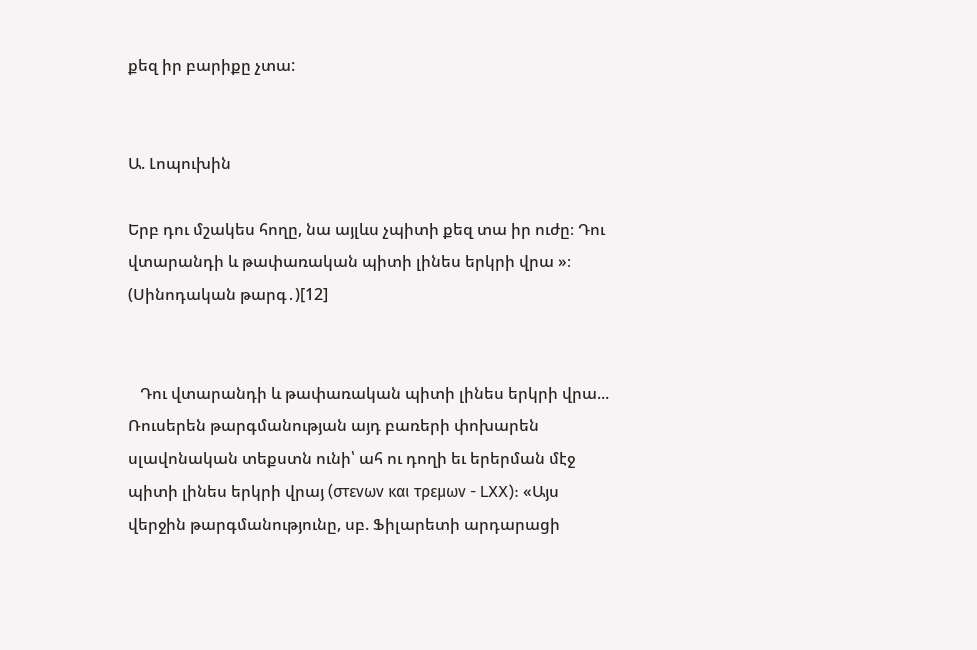քեզ իր բարիքը չտա:


Ա. Լոպուխին

Երբ դու մշակես հողը, նա այլևս չպիտի քեզ տա իր ուժը։ Դու վտարանդի և թափառական պիտի լինես երկրի վրա »։ (Սինոդական թարգ․)[12]


   Դու վտարանդի և թափառական պիտի լինես երկրի վրա... Ռուսերեն թարգմանության այդ բառերի փոխարեն սլավոնական տեքստն ունի՝ ահ ու դողի եւ երերման մէջ պիտի լինես երկրի վրայ (στενων και τρεμων - LXX): «Այս վերջին թարգմանությունը, սբ. Ֆիլարետի արդարացի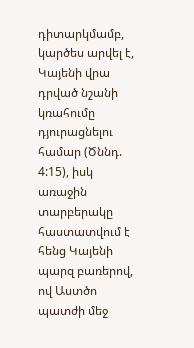դիտարկմամբ, կարծես արվել է, Կայենի վրա դրված նշանի կռահումը դյուրացնելու համար (Ծննդ. 4:15), իսկ առաջին տարբերակը հաստատվում է հենց Կայենի պարզ բառերով, ով Աստծո պատժի մեջ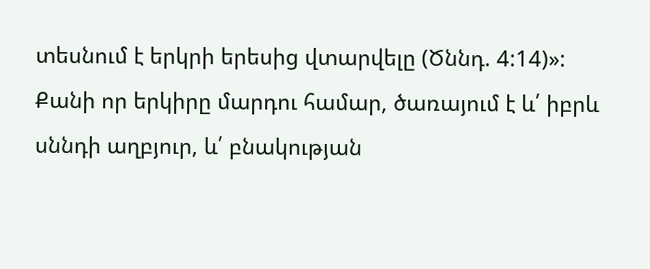տեսնում է երկրի երեսից վտարվելը (Ծննդ. 4:14)»: Քանի որ երկիրը մարդու համար, ծառայում է և՛ իբրև սննդի աղբյուր, և՛ բնակության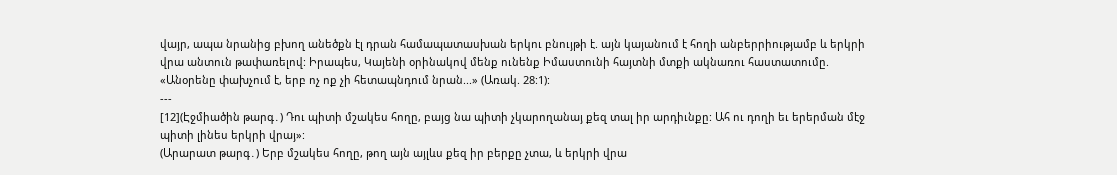վայր, ապա նրանից բխող անեծքն էլ դրան համապատասխան երկու բնույթի է. այն կայանում է հողի անբերրիությամբ և երկրի վրա անտուն թափառելով: Իրապես, Կայենի օրինակով մենք ունենք Իմաստունի հայտնի մտքի ակնառու հաստատումը. «Անօրենը փախչում է, երբ ոչ ոք չի հետապնդում նրան...» (Առակ. 28:1):
---
[12](Էջմիածին թարգ․) Դու պիտի մշակես հողը, բայց նա պիտի չկարողանայ քեզ տալ իր արդիւնքը: Ահ ու դողի եւ երերման մէջ պիտի լինես երկրի վրայ»:
(Արարատ թարգ․) Երբ մշակես հողը, թող այն այլևս քեզ իր բերքը չտա, և երկրի վրա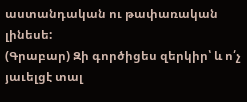աստանդական ու թափառական լինեսե:
(Գրաբար) Զի գործիցես զերկիր՝ և ո՛չ յաւելցէ տալ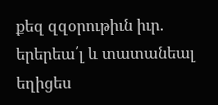քեզ զզօրութիւն իւր. երերեա՛լ և տատանեալ եղիցես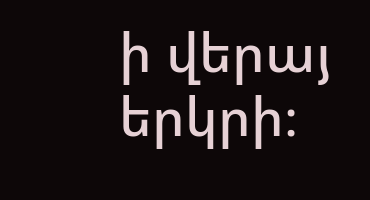ի վերայ երկրի։